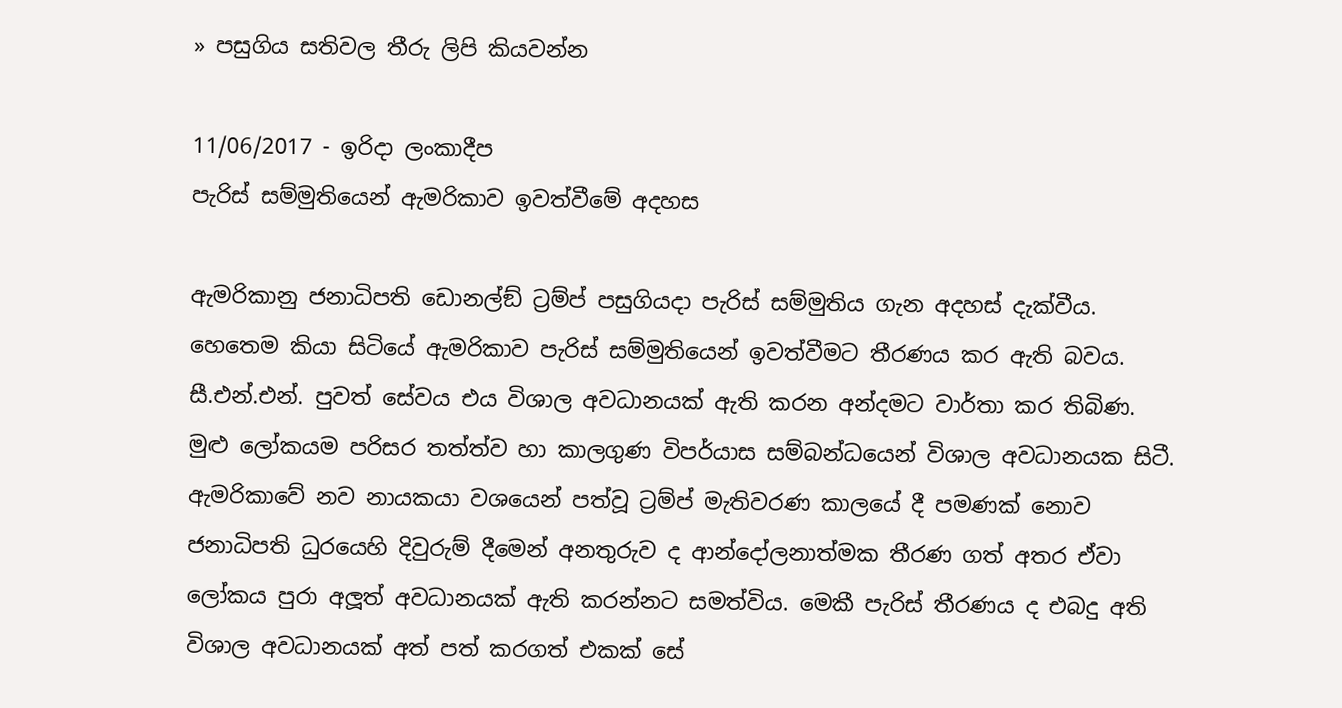» පසුගිය සතිවල තීරු ලිපි කියවන්න

11/06/2017 - ඉරිදා ලංකාදීප
පැරිස් සම්මුතියෙන් ඇමරිකාව ඉවත්වීමේ අදහස

ඇමරිකානු ජනාධිපති ඩොනල්ඞ් ට්‍රම්ප් පසුගියදා පැරිස් සම්මුතිය ගැන අදහස් දැක්වීය. හෙතෙම කියා සිටියේ ඇමරිකාව පැරිස් සම්මුතියෙන් ඉවත්වීමට තීරණය කර ඇති බවය. සී.එන්.එන්. පුවත් සේවය එය විශාල අවධානයක් ඇති කරන අන්දමට වාර්තා කර තිබිණ. මුළු ලෝකයම පරිසර තත්ත්ව හා කාලගුණ විපර්යාස සම්බන්ධයෙන් විශාල අවධානයක සිටී. ඇමරිකාවේ නව නායකයා වශයෙන් පත්වූ ට්‍රම්ප් මැතිවරණ කාලයේ දී පමණක් නොව ජනාධිපති ධුරයෙහි දිවුරුම් දීමෙන් අනතුරුව ද ආන්දෝලනාත්මක තීරණ ගත් අතර ඒවා ලෝකය පුරා අලූත් අවධානයක් ඇති කරන්නට සමත්විය. මෙකී පැරිස් තීරණය ද එබදු අති විශාල අවධානයක් අත් පත් කරගත් එකක් සේ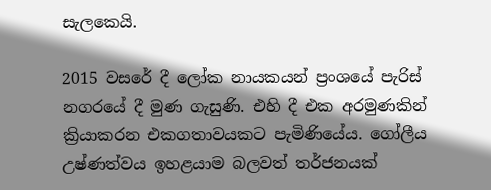සැලකෙයි.

2015 වසරේ දී ලෝක නායකයන් ප්‍රංශයේ පැරිස් නගරයේ දී මුණ ගැසුණි. එහි දී එක අරමුණකින් ක්‍රියාකරන එකගතාවයකට පැමිණියේය. ගෝලීය උෂ්ණත්වය ඉහළයාම බලවත් තර්ජනයක්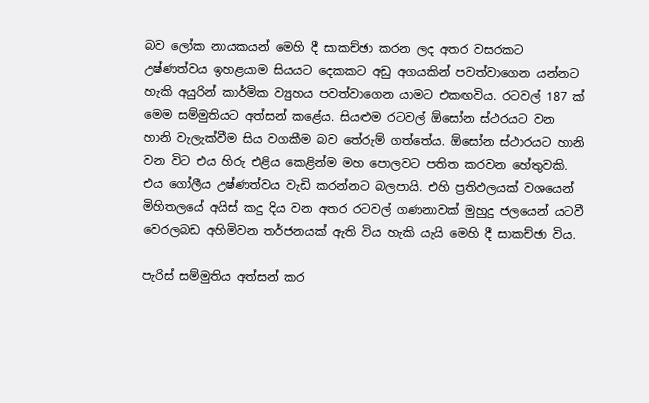බව ලෝක නායකයන් මෙහි දී සාකච්ඡා කරන ලද අතර වසරකට උෂ්ණත්වය ඉහළයාම සියයට දෙකකට අඩු අගයකින් පවත්වාගෙන යන්නට හැකි අයුරින් කාර්මික ව්‍යුහය පවත්වාගෙන යාමට එකඟවිය. රටවල් 187 ක් මෙම සම්මුතියට අත්සන් කළේය. සියළුම රටවල් ඕසෝන ස්ථරයට වන හානි වැලැක්වීම සිය වගකීම බව තේරුම් ගත්තේය. ඕසෝන ස්ථාරයට හානි වන විට එය හිරු එළිය කෙළින්ම මහ පොලවට පතිත කරවන හේතුවකි. එය ගෝලීය උෂ්ණත්වය වැඩි කරන්නට බලපායි. එහි ප්‍රතිඵලයක් වශයෙන් මිහිතලයේ අයිස් කදු දිය වන අතර රටවල් ගණනාවක් මුහුදු ජලයෙන් යටවී වෙරලබඩ අහිමිවන තර්ජනයක් ඇති විය හැකි යැයි මෙහි දී සාකච්ඡා විය.

පැරිස් සම්මුතිය අත්සන් කර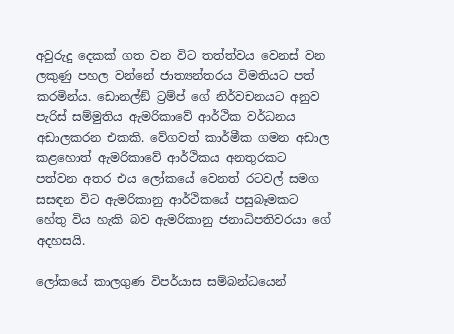අවුරුදු දෙකක් ගත වන විට තත්ත්වය වෙනස් වන ලකුණු පහල වන්නේ ජාත්‍යන්තරය විමතියට පත් කරමින්ය. ඩොනල්ඞ් ට්‍රම්ප් ගේ නිර්වචනයට අනුව පැරිස් සම්මුතිය ඇමරිකාවේ ආර්ථික වර්ධනය අඩාලකරන එකකි. වේගවත් කාර්මීක ගමන අඩාල කළහොත් ඇමරිකාවේ ආර්ථිකය අනතුරකට පත්වන අතර එය ලෝකයේ වෙනත් රටවල් සමග සසඳන විට ඇමරිකානු ආර්ථිකයේ පසුබෑමකට හේතු විය හැකි බව ඇමරිකානු ජනාධිපතිවරයා ගේ අදහසයි.

ලෝකයේ කාලගුණ විපර්යාස සම්බන්ධයෙන්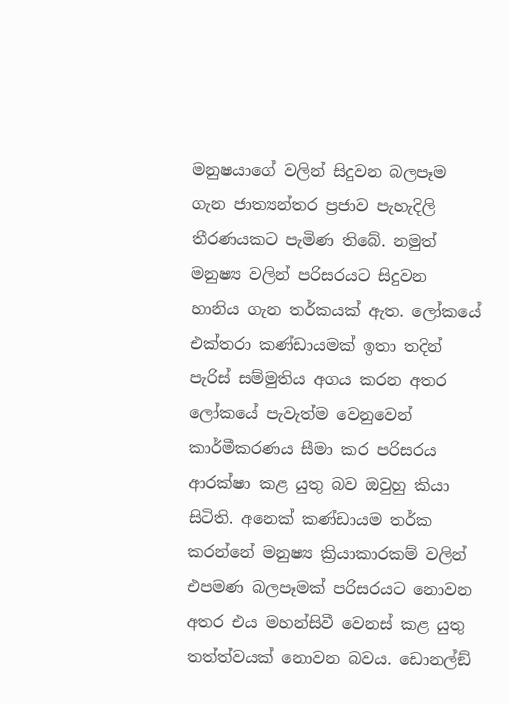මනුෂයාගේ වලින් සිදුවන බලපෑම ගැන ජාත්‍යන්තර ප්‍රජාව පැහැදිලි තීරණයකට පැමිණ තිබේ. නමුත් මනුෂ්‍ය වලින් පරිසරයට සිදුවන හානිය ගැන තර්කයක් ඇත. ලෝකයේ එක්තරා කණ්ඩායමක් ඉතා තදින් පැරිස් සම්මුතිය අගය කරන අතර ලෝකයේ පැවැත්ම වෙනුවෙන් කාර්මීකරණය සීමා කර පරිසරය ආරක්ෂා කළ යුතු බව ඔවුහු කියා සිටිති. අනෙක් කණ්ඩායම තර්ක කරන්නේ මනුෂ්‍ය ක්‍රියාකාරකම් වලින් එපමණ බලපෑමක් පරිසරයට නොවන අතර එය මහන්සිවී වෙනස් කළ යුතු තත්ත්වයක් නොවන බවය. ඩොනල්ඞ්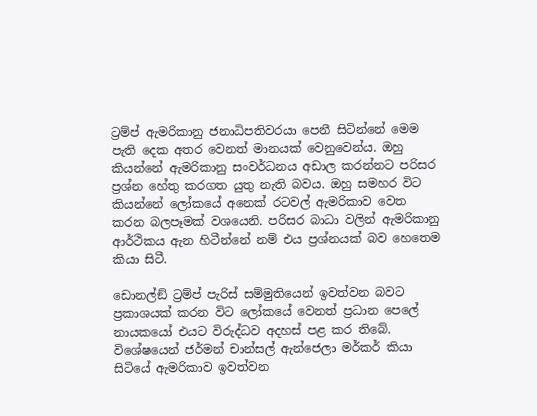ට්‍රම්ප් ඇමරිකානු ජනාධිපතිවරයා පෙනී සිටින්නේ මෙම පැති දෙක අතර වෙනත් මානයක් වෙනුවෙන්ය. ඔහු කියන්නේ ඇමරිකානු සංවර්ධනය අඩාල කරන්නට පරිසර ප්‍රශ්න හේතු කරගත යුතු නැති බවය. ඔහු සමහර විට කියන්නේ ලෝකයේ අනෙක් රටවල් ඇමරිකාව වෙත කරන බලපෑමක් වශයෙනි. පරිසර බාධා වලින් ඇමරිකානු ආර්ථිකය ඇන හිටීන්නේ නම් එය ප්‍රශ්නයක් බව හෙතෙම කියා සිටී.

ඩොනල්ඞ් ට්‍රම්ප් පැරිස් සම්මුතියෙන් ඉවත්වන බවට ප්‍රකාශයක් කරන විට ලෝකයේ වෙනත් ප්‍රධාන පෙලේ නායකයෝ එයට විරුද්ධව අදහස් පළ කර තිබේ. විශේෂයෙන් ජර්මන් චාන්සල් ඇන්ජෙලා මර්කර් කියා සිටියේ ඇමරිකාව ඉවත්වන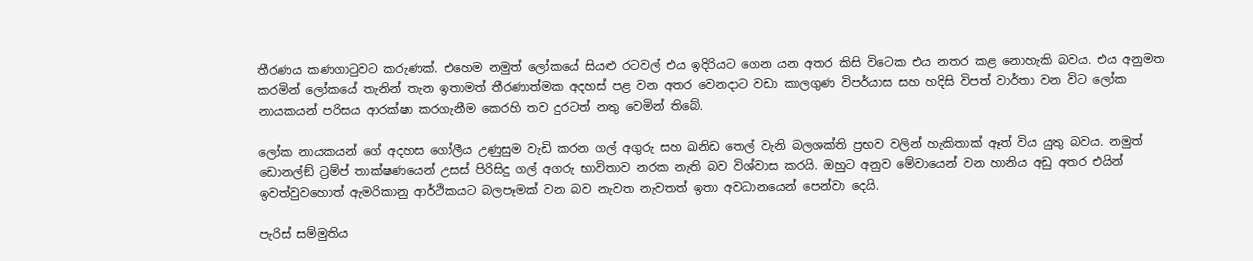තීරණය කණගාටුවට කරුණක්. එහෙම නමුත් ලෝකයේ සියළු රටවල් එය ඉදිරියට ගෙන යන අතර කිසි විටෙක එය නතර කළ නොහැකි බවය. එය අනුමත කරමින් ලෝකයේ තැනින් තැන ඉතාමත් තීරණාත්මක අදහස් පළ වන අතර වෙනදාට වඩා කාලගුණ විපර්යාස සහ හදිසි විපත් වාර්තා වන විට ලෝක නායකයන් පරිසය ආරක්ෂා කරගැනීම කෙරහි තව දුරටත් නතු වෙමින් තිබේ.

ලෝක නායකයන් ගේ අදහස ගෝලීය උණුසුම වැඩි කරන ගල් අගුරු සහ ඛනිඩ තෙල් වැනි බලශක්ති ප්‍රභව වලින් හැකිතාක් ඈත් විය යුතු බවය. නමුත් ඩොනල්ඞ් ට්‍රම්ප් තාක්ෂණයෙන් උසස් පිරිසිදු ගල් අගරු භාවිතාව නරක නැති බව විශ්වාස කරයි. ඔහුට අනුව මේවායෙන් වන හානිය අඩු අතර එයින් ඉවත්වුවහොත් ඇමරිකානු ආර්ථිකයට බලපෑමක් වන බව නැවත නැවතත් ඉතා අවධානයෙන් පෙන්වා දෙයි.

පැරිස් සම්මුතිය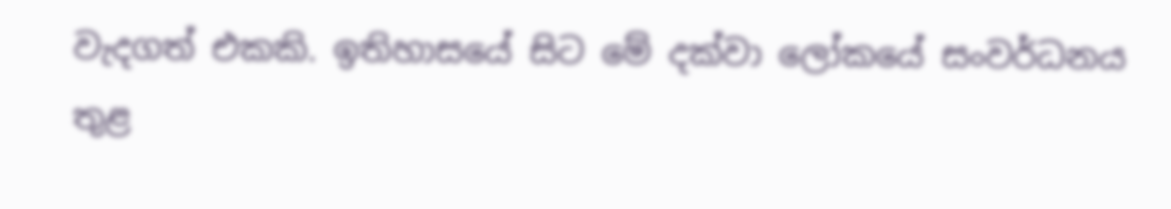වැදගත් එකකි. ඉතිහාසයේ සිට මේ දක්වා ලෝකයේ සංවර්ධනය තුළ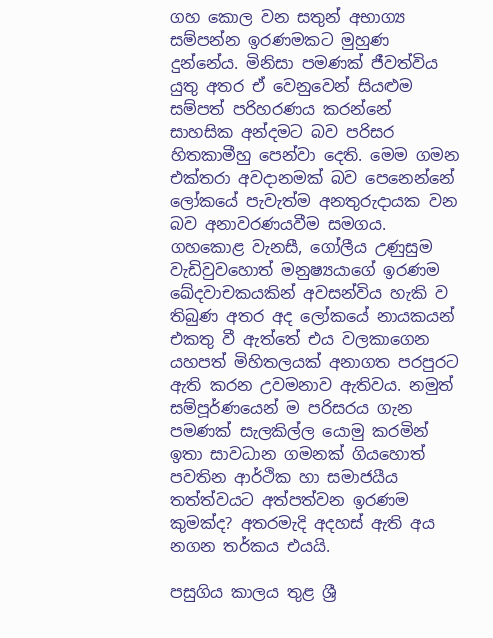ගහ කොල වන සතුන් අභාග්‍ය සම්පන්න ඉරණමකට මුහුණ දුන්නේය. මිනිසා පමණක් ජීවත්විය යුතු අතර ඒ වෙනුවෙන් සියළුම සම්පත් පරිහරණය කරන්නේ සාහසික අන්දමට බව පරිසර හිතකාමීහු පෙන්වා දෙති. මෙම ගමන එක්තරා අවදානමක් බව පෙනෙන්නේ ලෝකයේ පැවැත්ම අනතුරුදායක වන බව අනාවරණයවීම සමගය. ගහකොළ වැනසී, ගෝලීය උණුසුම වැඩිවුවහොත් මනුෂ්‍යයාගේ ඉරණම ඛේදවාචකයකින් අවසන්විය හැකි ව තිබුණ අතර අද ලෝකයේ නායකයන් එකතු වී ඇත්තේ එය වලකාගෙන යහපත් මිහිතලයක් අනාගත පරපුරට ඇති කරන උවමනාව ඇතිවය. නමුත් සම්පූර්ණයෙන් ම පරිසරය ගැන පමණක් සැලකිල්ල යොමු කරමින් ඉතා සාවධාන ගමනක් ගියහොත් පවතින ආර්ථික හා සමාජයීය තත්ත්වයට අත්පත්වන ඉරණම කුමක්ද? අතරමැදි අදහස් ඇති අය නගන තර්කය එයයි.

පසුගිය කාලය තුළ ශ්‍රී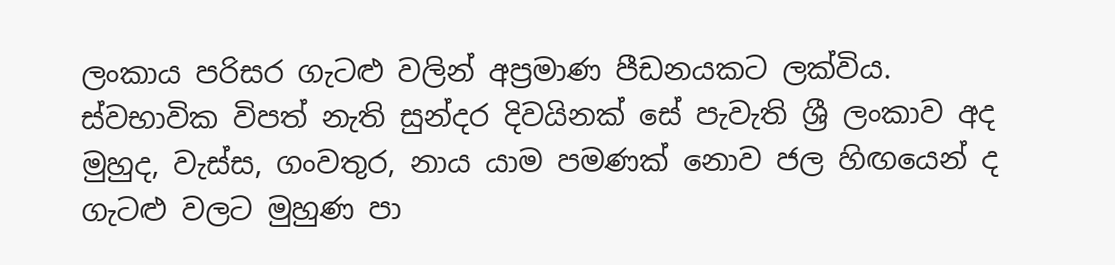ලංකාය පරිසර ගැටළු වලින් අප්‍රමාණ පීඩනයකට ලක්විය. ස්වභාවික විපත් නැති සුන්දර දිවයිනක් සේ පැවැති ශ්‍රී ලංකාව අද මුහුද, වැස්ස, ගංවතුර, නාය යාම පමණක් නොව ජල හිඟයෙන් ද ගැටළු වලට මුහුණ පා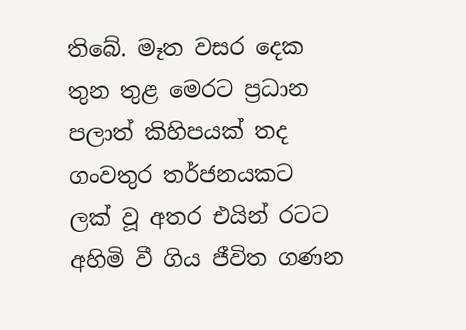තිබේ. මෑත වසර දෙක තුන තුළ මෙරට ප්‍රධාන පලාත් කිහිපයක් තද ගංවතුර තර්ජනයකට ලක් වූ අතර එයින් රටට අහිමි වී ගිය ජීවිත ගණන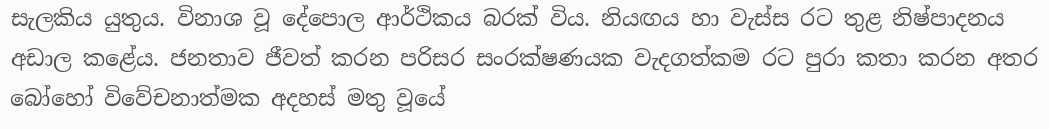සැලකිය යුතුය. විනාශ වූ දේපොල ආර්ථිකය බරක් විය. නියඟය හා වැස්ස රට තුළ නිෂ්පාදනය අඩාල කළේය. ජනතාව ජීවත් කරන පරිසර සංරක්ෂණයක වැදගත්කම රට පුරා කතා කරන අතර බෝහෝ විවේචනාත්මක අදහස් මතු වූයේ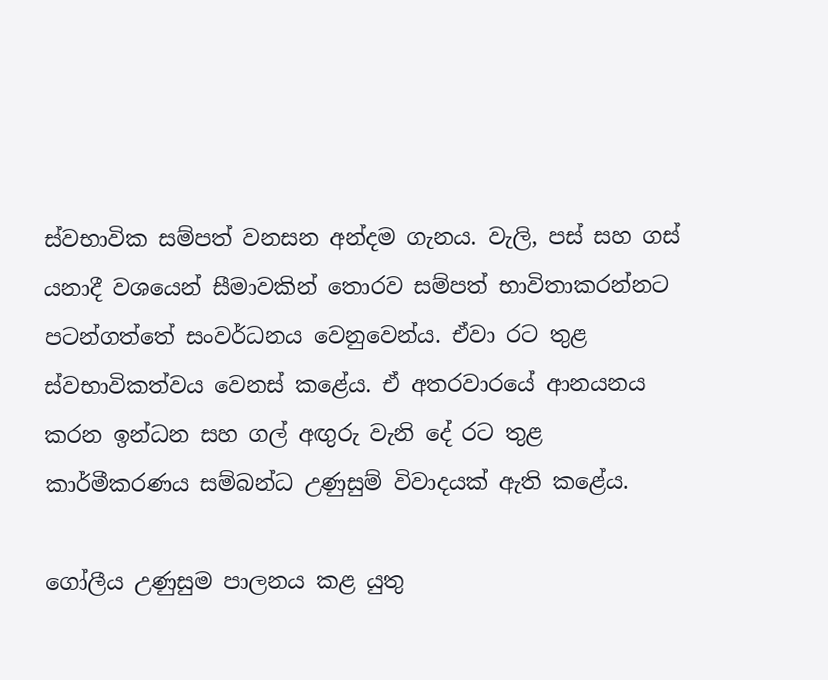ස්වභාවික සම්පත් වනසන අන්දම ගැනය. වැලි, පස් සහ ගස් යනාදී වශයෙන් සීමාවකින් තොරව සම්පත් භාවිතාකරන්නට පටන්ගත්තේ සංවර්ධනය වෙනුවෙන්ය. ඒවා රට තුළ ස්වභාවිකත්වය වෙනස් කළේය. ඒ අතරවාරයේ ආනයනය කරන ඉන්ධන සහ ගල් අඟුරු වැනි දේ රට තුළ කාර්මීකරණය සම්බන්ධ උණුසුම් විවාදයක් ඇති කළේය.

ගෝලීය උණුසුම පාලනය කළ යුතු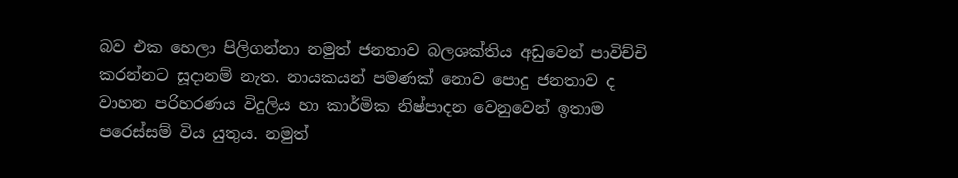බව එක හෙලා පිලිගන්නා නමුත් ජනතාව බලශක්තිය අඩුවෙන් පාවිච්චි කරන්නට සූදානම් නැත. නායකයන් පමණක් නොව පොදු ජනතාව ද වාහන පරිහරණය විදුලිය හා කාර්මික නිෂ්පාදන වෙනුවෙන් ඉතාම පරෙස්සම් විය යුතුය. නමුත්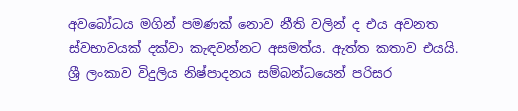අවබෝධය මගින් පමණක් නොව නීති වලින් ද එය අවනත ස්වභාවයක් දක්වා කැඳවන්නට අසමත්ය. ඇත්ත කතාව එයයි. ශ්‍රී ලංකාව විදුලිය නිෂ්පාදනය සම්බන්ධයෙන් පරිසර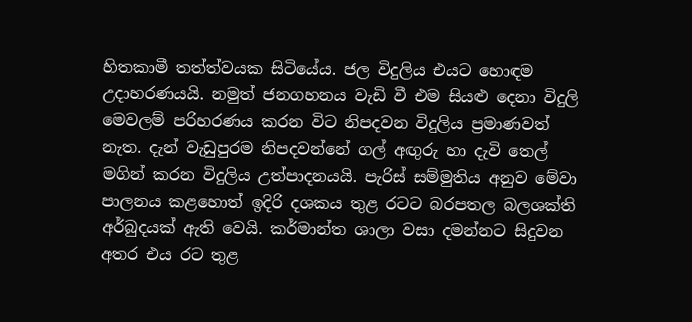හිතකාමී තත්ත්වයක සිටියේය. ජල විදුලිය එයට හොඳම උදාහරණයයි. නමුත් ජනගහනය වැඩි වී එම සියළු දෙනා විදුලි මෙවලම් පරිහරණය කරන විට නිපදවන විදුලිය ප්‍රමාණවත් නැත. දැන් වැඩුපුරම නිපදවන්නේ ගල් අඟුරු හා දැවි තෙල් මගින් කරන විදුලිය උත්පාදනයයි. පැරිස් සම්මුතිය අනුව මේවා පාලනය කළහොත් ඉදිරි දශකය තුළ රටට බරපතල බලශක්ති අර්බුදයක් ඇති වෙයි. කර්මාන්ත ශාලා වසා දමන්නට සිදුවන අතර එය රට තුළ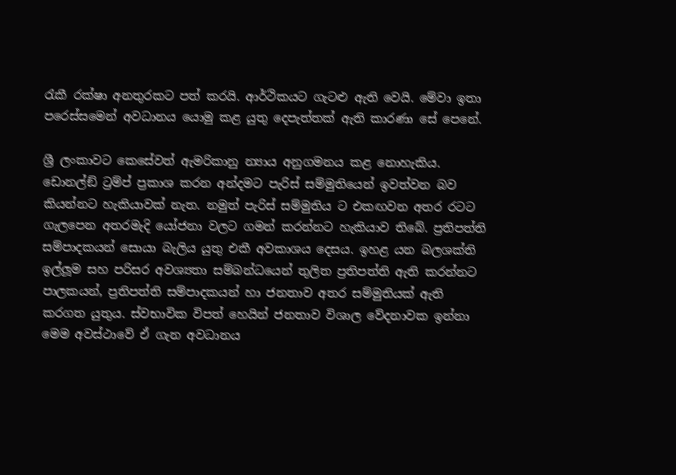රැකී රක්ෂා අනතුරකට පත් කරයි. ආර්ථිකයට ගැටළු ඇති වෙයි. මේවා ඉතා පරෙස්සමෙන් අවධානය යොමු කළ යුතු දෙපැත්තක් ඇති කාරණා සේ පෙනේ.

ශ්‍රී ලංකාවට කෙසේවත් ඇමරිකානු න්‍යාය අනුගමනය කළ නොහැකිය. ඩොනල්ඞ් ට්‍රම්ප් ප්‍රකාශ කරන අන්දමට පැරිස් සම්මුතියෙන් ඉවත්වන බව කියන්නට හැකියාවක් නැත. නමුත් පැරිස් සම්මුතිය ට එකඟවන අතර රටට ගැලපෙන අතරමැදි යෝජනා වලට ගමන් කරන්නට හැකියාව තිබේ. ප්‍රතිපත්ති සම්පාදකයන් සොයා බැලිය යුතු එකී අවකාශය දෙසය. ඉහළ යන බලශක්ති ඉල්ලූම සහ පරිසර අවශ්‍යතා සම්බන්ධයෙන් තුලිත ප්‍රතිපත්ති ඇති කරන්නට පාලකයන්, ප්‍රතිපත්ති සම්පාදකයන් හා ජනතාව අතර සම්මුතියක් ඇති කරගත යුතුය. ස්වභාවික විපත් හෙයින් ජනතාව විශාල වේදනාවක ඉන්නා මෙම අවස්ථාවේ ඒ ගැන අවධානය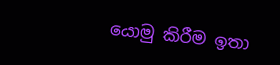යොමු කිරීම ඉතා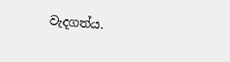වැදගත්ය.